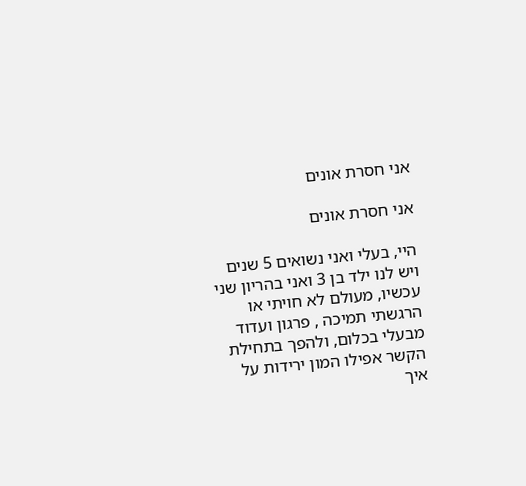אני חסרת אונים

אני חסרת אונים

היי, בעלי ואני נשואים 5 שנים ויש לנו ילד בן 3 ואני בהריון שני עכשיו, מעולם לא חויתי או הרגשתי תמיכה , פרגון ועדוד מבעלי בכלום, ולהפך בתחילת הקשר אפילו המון ירידות על איך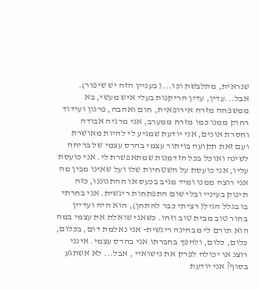שנראית, מתלבשת וכו...( בעניין הזה יש שיפור). אבל...עדין, עדין הריקנות בעלי איש מעשי, בא ממשפחה מזרח אירופאית, חום ואהבה, פרגון ועידוד רחוק ממנו כמו מזרח ממערב, אני מרגיה אבודה וחסרת אונים, אני יודעת שמגיע לי להיות מאושרת ועם זאת תקועה בויתור עצמי בהרס עצמי של בריחה לשינה ואוכל בכל הזדמנות שמתאפשרת לי. אני כועסת עליו, אני כועסת על השטחיות שלו ועל שאינו מבין מה אני רוצה ממנו ומיד מגיב בכעס או ההתגוננו, כזה תינוק בעיניי ובלי שום התפתחות ריגשית. אני בחרתי בו בגלל הגיל( רציתי כבר להתחן), הוא היה ועדיין בחור טוב מבית טוב וזהו. כשאני שואלת את עצמי במה הוא תורם לי מבחינה ריגשית- אני נאלמת דום, בכלום, כלום, כלום, ולהפך בחברתו אני בהרס עצמי. אינני רוצנ או יכולה לפרק את נישואיי , אבל... לא אשתגע בסוף? אני יודעת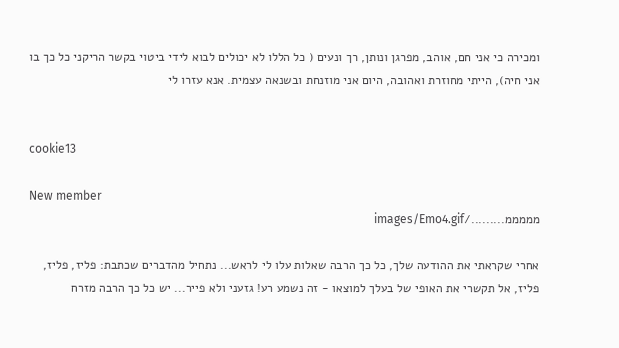ומכירה כי אני חם, אוהב, מפרגן ונותן, רך ונעים ( כל הללו לא יכולים לבוא לידי ביטוי בקשר הריקני כל כך בו אני חיה), הייתי מחוזרת ואהובה, היום אני מוזנחת ובשנאה עצמית. אנא עזרו לי


cookie13

New member
מממממ........./images/Emo4.gif

אחרי שקראתי את ההודעה שלך, כל כך הרבה שאלות עלו לי לראש... נתחיל מהדברים שכתבת: פליז, פליז, פליז, אל תקשרי את האופי של בעלך למוצאו - זה נשמע רע! גזעני ולא פייר... יש כל כך הרבה מזרח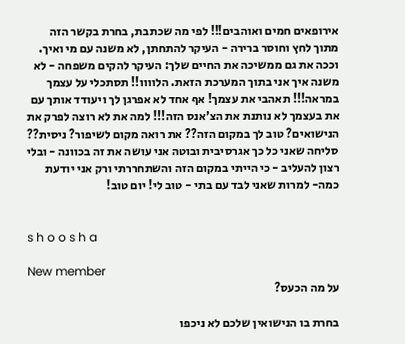אירופאים חמים ואוהבים!!! לפי מה שכתבת, בחרת בקשר הזה מתוך לחץ וחוסר ברירה - העיקר להתחתן, לא משנה עם מי ואיך. וככה את גם ממשיכה את החיים שלך: העיקר להקים משפחה - לא משנה איך אני בתוך המערכת הזאת. הלוווו!! תסתכלי על עצמך במראה!!! תאהבי את עצמך! אף אחד לא אפרגן לך ויעודד אותך עם את בעצמך לא נותנת את הצ'אנס הזה!!! למה את לא רוצה לפרק את הנישואים? טוב לך במקום הזה?? את רואה מקום לשיפור? ניסית?? סליחה שאני כל כך אגרסיבית ובוטה אני עושה את זה בכוונה - ובלי רצון להעליב - כי הייתי במקום הזה והשתחררתי ורק אני יודעת כמה- למרות שאני לבד עם בתי - טוב לי! יום טוב!


s h o o s h a

New member
על מה הכעס?

בחרת בו הנישואין שלכם לא ניכפו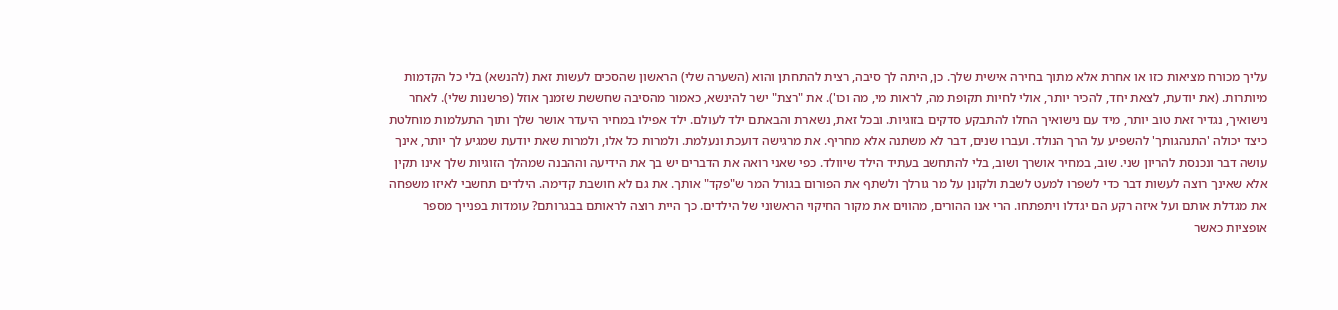עליך מכורח מציאות כזו או אחרת אלא מתוך בחירה אישית שלך. כן, היתה לך סיבה, רצית להתחתן והוא (השערה שלי) הראשון שהסכים לעשות זאת (להנשא) בלי כל הקדמות מיותרות. (את יודעת, לצאת יחד, להכיר יותר, אולי לחיות תקופת מה, לראות מי, מה וכו'). את "רצת" ישר להינשא, כאמור מהסיבה שחששת שזמנך אוזל (פרשנות שלי). לאחר נישואיך, נגדיר זאת טוב יותר, מיד עם נישואיך החלו להתבקע סדקים בזוגיות. ובכל זאת, נשארת והבאתם ילד לעולם. ילד אפילו במחיר היעדר אושר שלך ותוך התעלמות מוחלטת כיצד יכולה 'התנהגותך' להשפיע על הרך הנולד. ועברו שנים, דבר לא משתנה אלא מחריף. את מרגישה דועכת ונעלמת. ולמרות כל אלו, ולמרות שאת יודעת שמגיע לך יותר, אינך עושה דבר ונכנסת להריון שני. שוב, במחיר אושרך ושוב, בלי להתחשב בעתיד הילד שיוולד. כפי שאני רואה את הדברים יש בך את הידיעה וההבנה שמהלך הזוגיות שלך אינו תקין אלא שאינך רוצה לעשות דבר כדי לשפרו למעט לשבת ולקונן על מר גורלך ולשתף את הפורום בגורל המר ש"פקד" אותך. את גם לא חושבת קדימה. הילדים תחשבי לאיזו משפחה את מגדלת אותם ועל איזה רקע הם יגדלו ויתפתחו. הרי אנו ההורים, מהווים את מקור החיקוי הראשוני של הילדים. כך היית רוצה לראותם בבגרותם? עומדות בפנייך מספר אופציות כאשר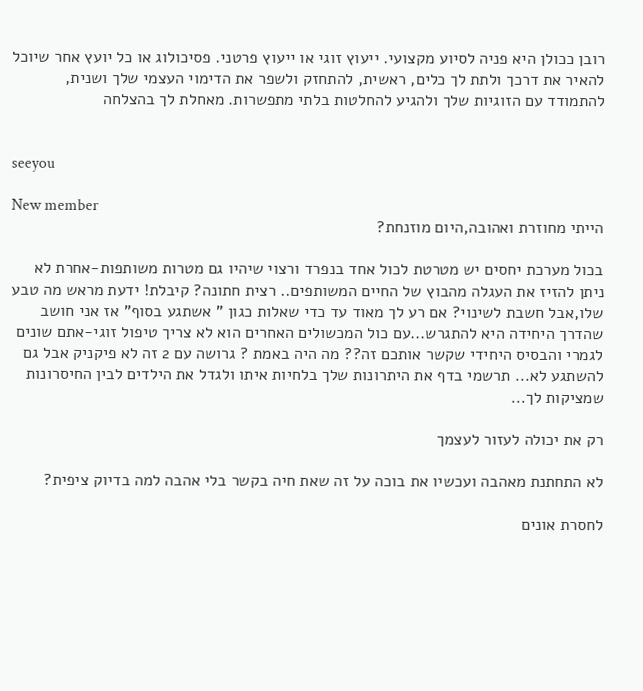רובן ככולן היא פניה לסיוע מקצועי. ייעוץ זוגי או ייעוץ פרטני. פסיכולוג או כל יועץ אחר שיוכל להאיר את דרכך ולתת לך כלים, ראשית, להתחזק ולשפר את הדימוי העצמי שלך ושנית, להתמודד עם הזוגיות שלך ולהגיע להחלטות בלתי מתפשרות. מאחלת לך בהצלחה


seeyou

New member
הייתי מחוזרת ואהובה,היום מוזנחת?

בכול מערכת יחסים יש מטרטת לכול אחד בנפרד ורצוי שיהיו גם מטרות משותפות-אחרת לא ניתן להזיז את העגלה מהבוץ של החיים המשותפים.. רצית חתונה? קיבלת! ידעת מראש מה טבע שלו,אבל חשבת לשינוי? אם רע לך מאוד עד כדי שאלות כגון " אשתגע בסוף" אז אני חושב שהדרך היחידה היא להתגרש...עם כול המכשולים האחרים הוא לא צריך טיפול זוגי-אתם שונים לגמרי והבסיס היחידי שקשר אותכם זה?? מה היה באמת ? גרושה עם 2 זה לא פיקניק אבל גם להשתגע לא... תרשמי בדף את היתרונות שלך בלחיות איתו ולגדל את הילדים לבין החיסרונות שמציקות לך...

רק את יכולה לעזור לעצמך

לא התחתנת מאהבה ועכשיו את בוכה על זה שאת חיה בקשר בלי אהבה למה בדיוק ציפית?

לחסרת אונים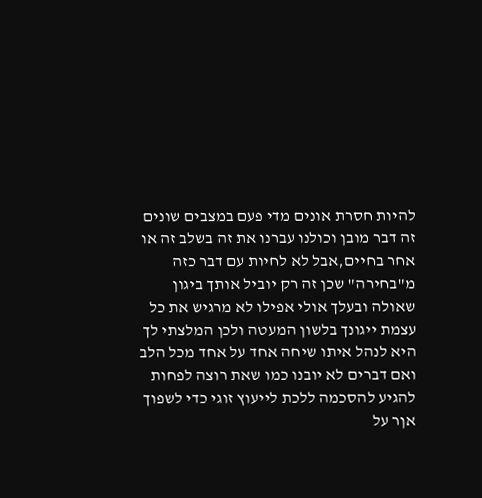להיות חסרת אונים מדי פעם במצבים שונים זה דבר מובן וכולנו עברנו את זה בשלב זה או אחר בחיים,אבל לא לחיות עם דבר כזה מ"בחירה" שכן זה רק יוביל אותך ביגון שאולה ובעלך אולי אפילו לא מרגיש את כל עצמת ייגונך בלשון המעטה ולכן המלצתי לך היא לנהל איתו שיחה אחד על אחד מכל הלב ואם דברים לא יובנו כמו שאת רוצה לפחות להגיע להסכמה ללכת לייעוץ זוגי כדי לשפוך אןר על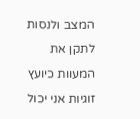המצב ולנסות לתקן את המעוות כיועץ זוגיות אני יכול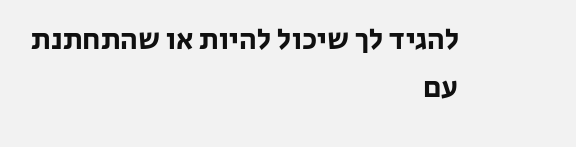להגיד לך שיכול להיות או שהתחתנת עם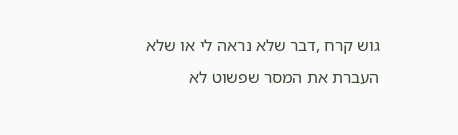גוש קרח ,דבר שלא נראה לי או שלא העברת את המסר שפשוט לא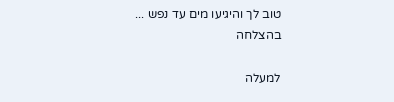טוב לך והיגיעו מים עד נפש ... בהצלחה

למעלה